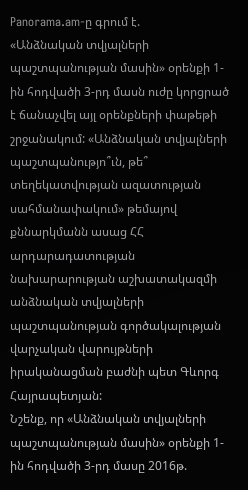Panorama.am-ը գրում է.
«Անձնական տվյալների պաշտպանության մասին» օրենքի 1-ին հոդվածի 3-րդ մասն ուժը կորցրած է ճանաչվել այլ օրենքների փաթեթի շրջանակում: «Անձնական տվյալների պաշտպանությո՞ւն, թե՞ տեղեկատվության ազատության սահմանափակում» թեմայով քննարկմանն ասաց ՀՀ արդարադատության նախարարության աշխատակազմի անձնական տվյալների պաշտպանության գործակալության վարչական վարույթների իրականացման բաժնի պետ Գևորգ Հայրապետյան:
Նշենք, որ «Անձնական տվյալների պաշտպանության մասին» օրենքի 1-ին հոդվածի 3-րդ մասը 2016թ.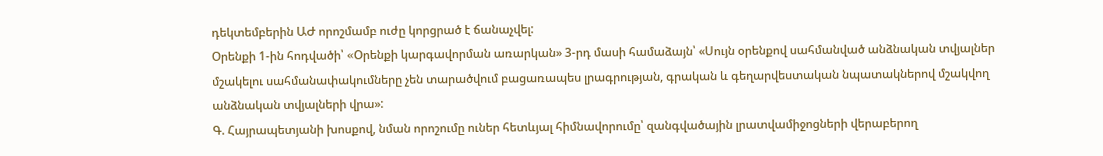դեկտեմբերին ԱԺ որոշմամբ ուժը կորցրած է ճանաչվել:
Օրենքի 1-ին հոդվածի՝ «Oրենքի կարգավորման առարկան» 3-րդ մասի համաձայն՝ «Սույն օրենքով սահմանված անձնական տվյալներ մշակելու սահմանափակումները չեն տարածվում բացառապես լրագրության, գրական և գեղարվեստական նպատակներով մշակվող անձնական տվյալների վրա»:
Գ. Հայրապետյանի խոսքով, նման որոշումը ուներ հետևյալ հիմնավորումը՝ զանգվածային լրատվամիջոցների վերաբերող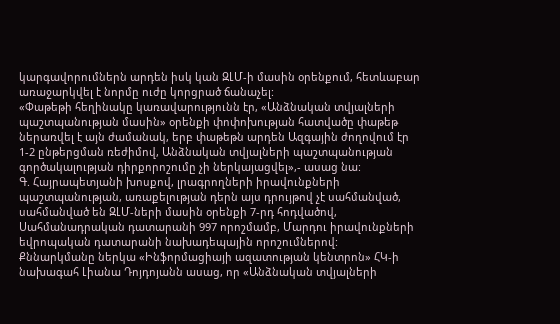կարգավորումներն արդեն իսկ կան ԶԼՄ-ի մասին օրենքում, հետևաբար առաջարկվել է նորմը ուժը կորցրած ճանաչել:
«Փաթեթի հեղինակը կառավարությունն էր, «Անձնական տվյալների պաշտպանության մասին» օրենքի փոփոխության հատվածը փաթեթ ներառվել է այն ժամանակ, երբ փաթեթն արդեն Ազգային ժողովում էր 1-2 ընթերցման ռեժիմով, Անձնական տվյալների պաշտպանության գործակալության դիրքորոշումը չի ներկայացվել»,- ասաց նա:
Գ. Հայրապետյանի խոսքով, լրագրողների իրավունքների պաշտպանության, առաքելության դերն այս դրույթով չէ սահմանված, սահմանված են ԶԼՄ-ների մասին օրենքի 7-րդ հոդվածով, Սահմանադրական դատարանի 997 որոշմամբ, Մարդու իրավունքների եվրոպական դատարանի նախադեպային որոշումներով:
Քննարկմանը ներկա «Ինֆորմացիայի ազատության կենտրոն» ՀԿ-ի նախագահ Լիանա Դոյդոյանն ասաց, որ «Անձնական տվյալների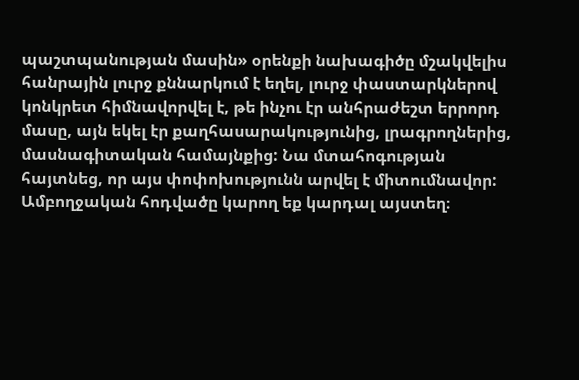պաշտպանության մասին» օրենքի նախագիծը մշակվելիս հանրային լուրջ քննարկում է եղել, լուրջ փաստարկներով կոնկրետ հիմնավորվել է, թե ինչու էր անհրաժեշտ երրորդ մասը, այն եկել էր քաղհասարակությունից, լրագրողներից, մասնագիտական համայնքից: Նա մտահոգության հայտնեց, որ այս փոփոխությունն արվել է միտումնավոր:
Ամբողջական հոդվածը կարող եք կարդալ այստեղ։